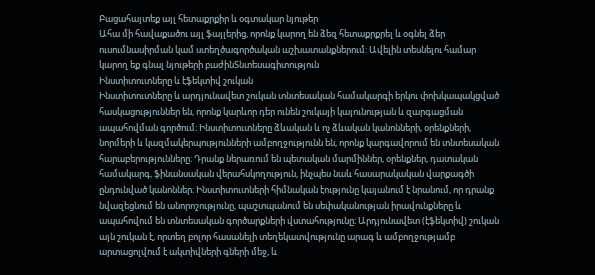Բացահայտեք այլ հետաքրքիր և օգտակար նյութեր
Ահա մի հավաքածու այլ ֆայլերից, որոնք կարող են ձեզ հետաքրքրել և օգնել ձեր ուսումնասիրման կամ ստեղծագործական աշխատանքներում: Ավելին տեսնելու համար կարող եք գնալ նյութերի բաժինՏնտեսագիտություն
Ինստիտուտները և էֆեկտիվ շուկան
Ինստիտուտները և արդյունավետ շուկան տնտեսական համակարգի երկու փոխկապակցված հասկացություններ են, որոնք կարևոր դեր ունեն շուկայի կայունության և զարգացման ապահովման գործում։ Ինստիտուտները ձևական և ոչ ձևական կանոնների, օրենքների, նորմերի և կազմակերպությունների ամբողջությունն են, որոնք կարգավորում են տնտեսական հարաբերությունները։ Դրանք ներառում են պետական մարմիններ, օրենքներ, դատական համակարգ, ֆինանսական վերահսկողություն, ինչպես նաև հասարակական վարքագծի ընդունված կանոններ։ Ինստիտուտների հիմնական էությունը կայանում է նրանում, որ դրանք նվազեցնում են անորոշությունը, պաշտպանում են սեփականության իրավունքները և ապահովում են տնտեսական գործարքների վստահությունը։ Արդյունավետ (էֆեկտիվ) շուկան այն շուկան է, որտեղ բոլոր հասանելի տեղեկատվությունը արագ և ամբողջությամբ արտացոլվում է ակտիվների գների մեջ, և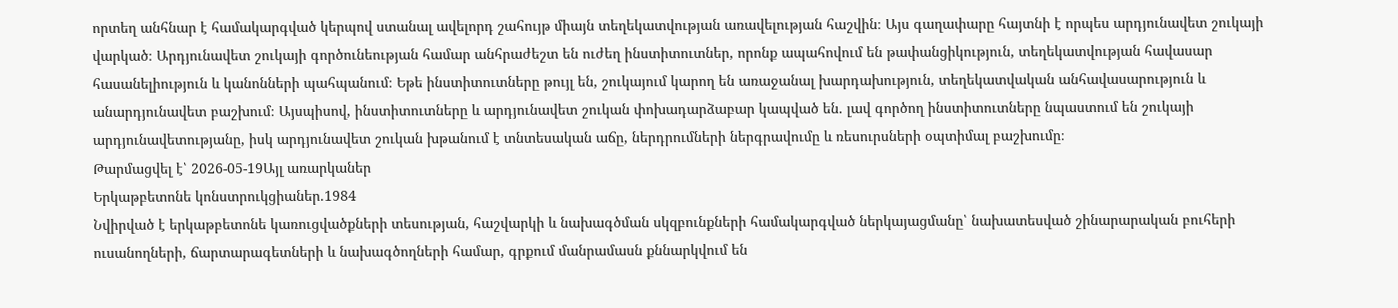որտեղ անհնար է համակարգված կերպով ստանալ ավելորդ շահույթ միայն տեղեկատվության առավելության հաշվին։ Այս գաղափարը հայտնի է որպես արդյունավետ շուկայի վարկած։ Արդյունավետ շուկայի գործունեության համար անհրաժեշտ են ուժեղ ինստիտուտներ, որոնք ապահովում են թափանցիկություն, տեղեկատվության հավասար հասանելիություն և կանոնների պահպանում։ Եթե ինստիտուտները թույլ են, շուկայում կարող են առաջանալ խարդախություն, տեղեկատվական անհավասարություն և անարդյունավետ բաշխում։ Այսպիսով, ինստիտուտները և արդյունավետ շուկան փոխադարձաբար կապված են․ լավ գործող ինստիտուտները նպաստում են շուկայի արդյունավետությանը, իսկ արդյունավետ շուկան խթանում է տնտեսական աճը, ներդրումների ներգրավումը և ռեսուրսների օպտիմալ բաշխումը։
Թարմացվել է՝ 2026-05-19Այլ առարկաներ
Երկաթբետոնե կոնստրուկցիաներ.1984
Նվիրված է երկաթբետոնե կառուցվածքների տեսության, հաշվարկի և նախագծման սկզբունքների համակարգված ներկայացմանը՝ նախատեսված շինարարական բուհերի ուսանողների, ճարտարագետների և նախագծողների համար, գրքում մանրամասն քննարկվում են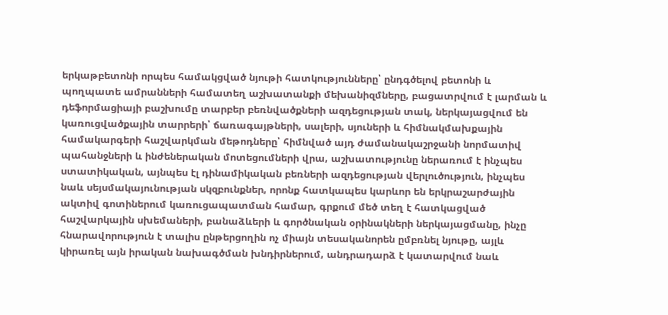երկաթբետոնի որպես համակցված նյութի հատկությունները՝ ընդգծելով բետոնի և պողպատե ամրանների համատեղ աշխատանքի մեխանիզմները, բացատրվում է լարման և դեֆորմացիայի բաշխումը տարբեր բեռնվածքների ազդեցության տակ, ներկայացվում են կառուցվածքային տարրերի՝ ճառագայթների, սալերի, սյուների և հիմնակմախքային համակարգերի հաշվարկման մեթոդները՝ հիմնված այդ ժամանակաշրջանի նորմատիվ պահանջների և ինժեներական մոտեցումների վրա, աշխատությունը ներառում է ինչպես ստատիկական, այնպես էլ դինամիկական բեռների ազդեցության վերլուծություն, ինչպես նաև սեյսմակայունության սկզբունքներ, որոնք հատկապես կարևոր են երկրաշարժային ակտիվ գոտիներում կառուցապատման համար, գրքում մեծ տեղ է հատկացված հաշվարկային սխեմաների, բանաձևերի և գործնական օրինակների ներկայացմանը, ինչը հնարավորություն է տալիս ընթերցողին ոչ միայն տեսականորեն ըմբռնել նյութը, այլև կիրառել այն իրական նախագծման խնդիրներում, անդրադարձ է կատարվում նաև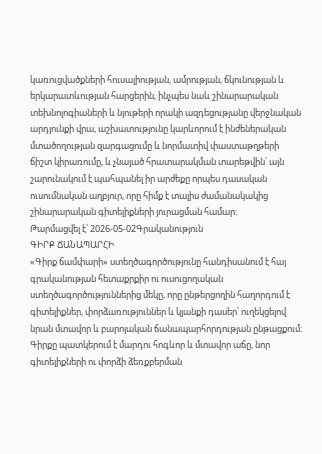կառուցվածքների հուսալիության, ամրության, ճկունության և երկարատևության հարցերին, ինչպես նաև շինարարական տեխնոլոգիաների և նյութերի որակի ազդեցությանը վերջնական արդյունքի վրա, աշխատությունը կարևորում է ինժեներական մտածողության զարգացումը և նորմատիվ փաստաթղթերի ճիշտ կիրառումը, և չնայած հրատարակման տարեթվին՝ այն շարունակում է պահպանել իր արժեքը որպես դասական ուսումնական աղբյուր, որը հիմք է տալիս ժամանակակից շինարարական գիտելիքների յուրացման համար։
Թարմացվել է՝ 2026-05-02Գրականություն
ԳԻՐՔ ՃԱՆԱՊԱՐՀԻ
«Գիրք ճամփարի» ստեղծագործությունը հանդիսանում է հայ գրականության հետաքրքիր ու ուսուցողական ստեղծագործություններից մեկը, որը ընթերցողին հաղորդում է գիտելիքներ, փորձառություններ և կյանքի դասեր՝ ուղեկցելով նրան մտավոր և բարոյական ճանապարհորդության ընթացքում։ Գիրքը պատկերում է մարդու հոգևոր և մտավոր աճը, նոր գիտելիքների ու փորձի ձեռքբերման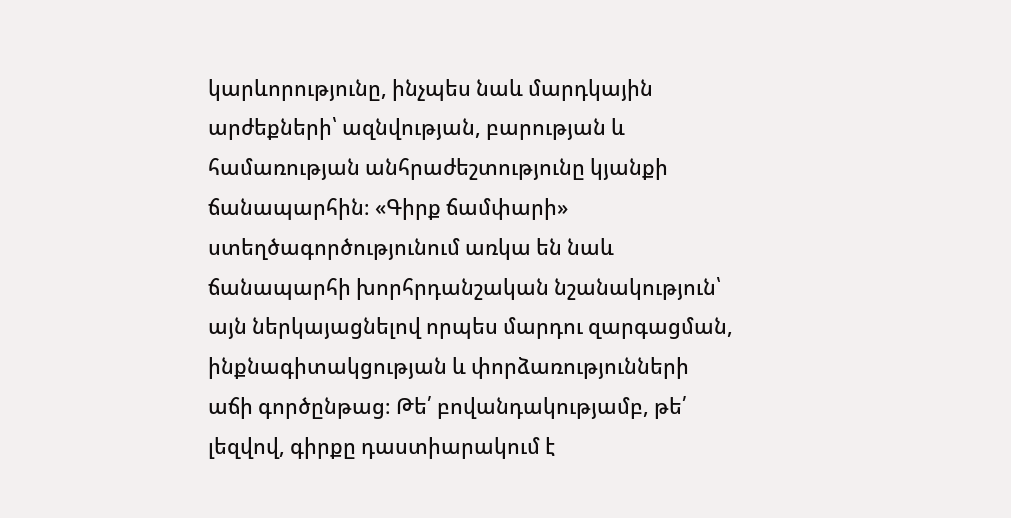կարևորությունը, ինչպես նաև մարդկային արժեքների՝ ազնվության, բարության և համառության անհրաժեշտությունը կյանքի ճանապարհին։ «Գիրք ճամփարի» ստեղծագործությունում առկա են նաև ճանապարհի խորհրդանշական նշանակություն՝ այն ներկայացնելով որպես մարդու զարգացման, ինքնագիտակցության և փորձառությունների աճի գործընթաց։ Թե՛ բովանդակությամբ, թե՛ լեզվով, գիրքը դաստիարակում է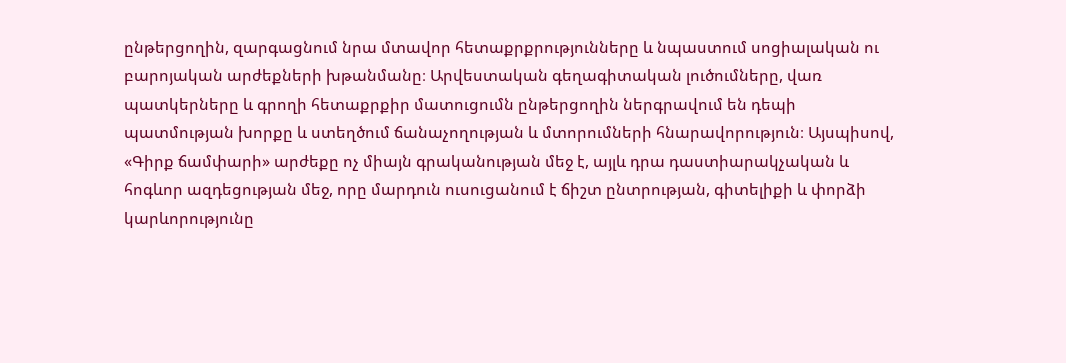ընթերցողին, զարգացնում նրա մտավոր հետաքրքրությունները և նպաստում սոցիալական ու բարոյական արժեքների խթանմանը։ Արվեստական գեղագիտական լուծումները, վառ պատկերները և գրողի հետաքրքիր մատուցումն ընթերցողին ներգրավում են դեպի պատմության խորքը և ստեղծում ճանաչողության և մտորումների հնարավորություն։ Այսպիսով, «Գիրք ճամփարի» արժեքը ոչ միայն գրականության մեջ է, այլև դրա դաստիարակչական և հոգևոր ազդեցության մեջ, որը մարդուն ուսուցանում է ճիշտ ընտրության, գիտելիքի և փորձի կարևորությունը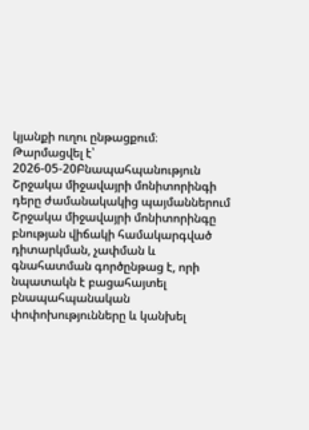կյանքի ուղու ընթացքում։
Թարմացվել է՝ 2026-05-20Բնապահպանություն
Շրջակա միջավայրի մոնիտորինգի դերը ժամանակակից պայմաններում
Շրջակա միջավայրի մոնիտորինգը բնության վիճակի համակարգված դիտարկման, չափման և գնահատման գործընթաց է, որի նպատակն է բացահայտել բնապահպանական փոփոխությունները և կանխել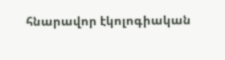հնարավոր էկոլոգիական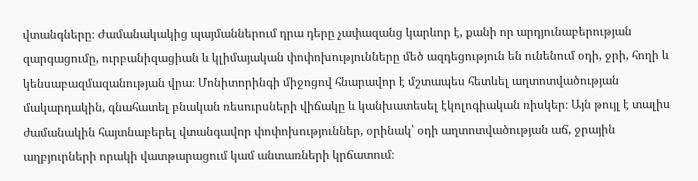վտանգները։ Ժամանակակից պայմաններում դրա դերը չափազանց կարևոր է, քանի որ արդյունաբերության զարգացումը, ուրբանիզացիան և կլիմայական փոփոխությունները մեծ ազդեցություն են ունենում օդի, ջրի, հողի և կենսաբազմազանության վրա։ Մոնիտորինգի միջոցով հնարավոր է մշտապես հետևել աղտոտվածության մակարդակին, գնահատել բնական ռեսուրսների վիճակը և կանխատեսել էկոլոգիական ռիսկեր։ Այն թույլ է տալիս ժամանակին հայտնաբերել վտանգավոր փոփոխություններ, օրինակ՝ օդի աղտոտվածության աճ, ջրային աղբյուրների որակի վատթարացում կամ անտառների կրճատում։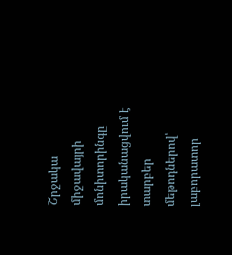Շրջակա միջավայրի մոնիտորինգը իրականացվում է տարբեր մեթոդներով՝ լաբորատոր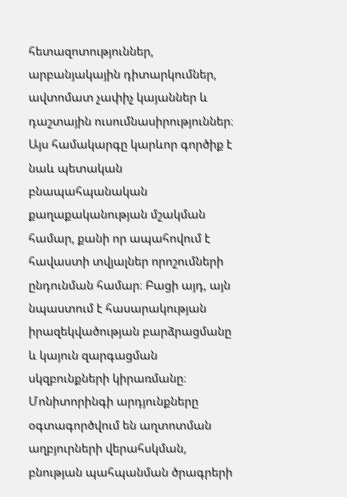հետազոտություններ, արբանյակային դիտարկումներ, ավտոմատ չափիչ կայաններ և դաշտային ուսումնասիրություններ։ Այս համակարգը կարևոր գործիք է նաև պետական բնապահպանական քաղաքականության մշակման համար, քանի որ ապահովում է հավաստի տվյալներ որոշումների ընդունման համար։ Բացի այդ, այն նպաստում է հասարակության իրազեկվածության բարձրացմանը և կայուն զարգացման սկզբունքների կիրառմանը։ Մոնիտորինգի արդյունքները օգտագործվում են աղտոտման աղբյուրների վերահսկման, բնության պահպանման ծրագրերի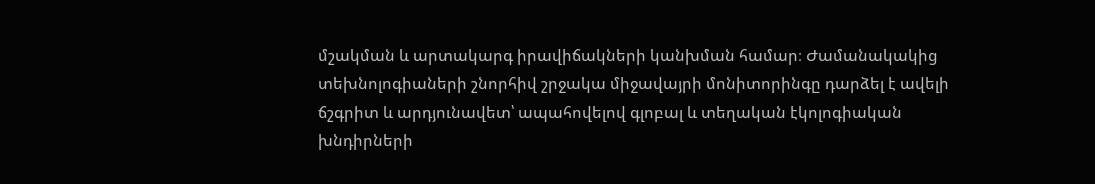մշակման և արտակարգ իրավիճակների կանխման համար։ Ժամանակակից տեխնոլոգիաների շնորհիվ շրջակա միջավայրի մոնիտորինգը դարձել է ավելի ճշգրիտ և արդյունավետ՝ ապահովելով գլոբալ և տեղական էկոլոգիական խնդիրների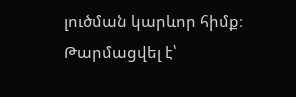լուծման կարևոր հիմք։
Թարմացվել է՝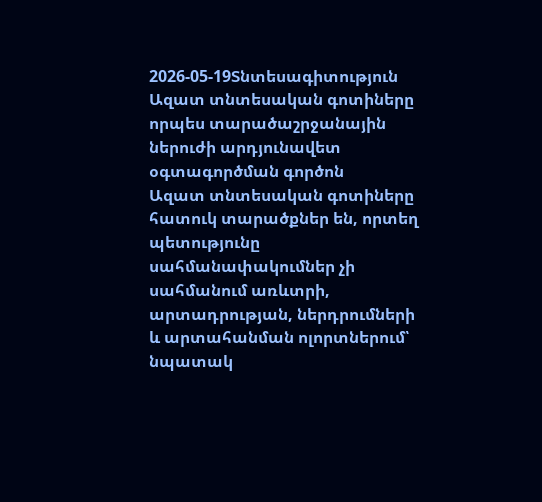2026-05-19Տնտեսագիտություն
Ազատ տնտեսական գոտիները որպես տարածաշրջանային ներուժի արդյունավետ օգտագործման գործոն
Ազատ տնտեսական գոտիները հատուկ տարածքներ են, որտեղ պետությունը սահմանափակումներ չի սահմանում առևտրի, արտադրության, ներդրումների և արտահանման ոլորտներում՝ նպատակ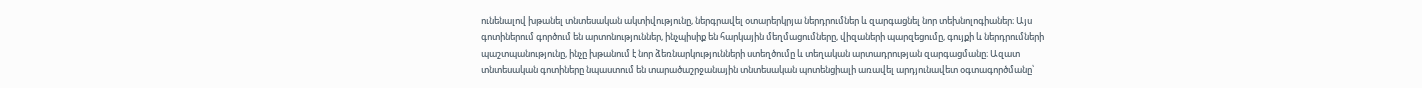ունենալով խթանել տնտեսական ակտիվությունը, ներգրավել օտարերկրյա ներդրումներ և զարգացնել նոր տեխնոլոգիաներ։ Այս գոտիներում գործում են արտոնություններ, ինչպիսիք են հարկային մեղմացումները, վիզաների պարզեցումը, գույքի և ներդրումների պաշտպանությունը, ինչը խթանում է նոր ձեռնարկությունների ստեղծումը և տեղական արտադրության զարգացմանը։ Ազատ տնտեսական գոտիները նպաստում են տարածաշրջանային տնտեսական պոտենցիալի առավել արդյունավետ օգտագործմանը՝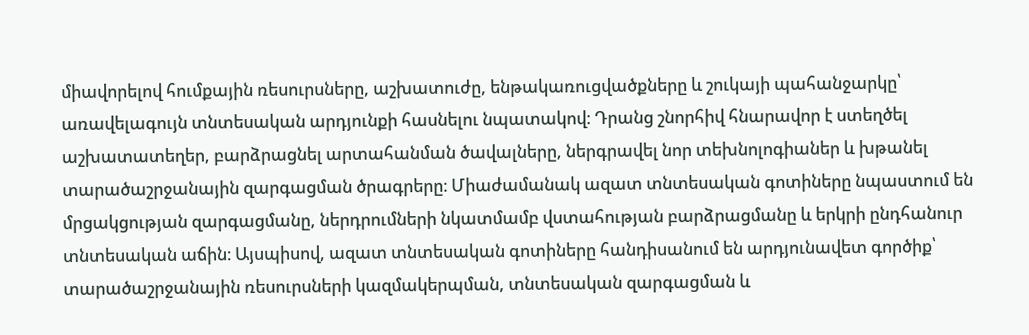միավորելով հումքային ռեսուրսները, աշխատուժը, ենթակառուցվածքները և շուկայի պահանջարկը՝ առավելագույն տնտեսական արդյունքի հասնելու նպատակով։ Դրանց շնորհիվ հնարավոր է ստեղծել աշխատատեղեր, բարձրացնել արտահանման ծավալները, ներգրավել նոր տեխնոլոգիաներ և խթանել տարածաշրջանային զարգացման ծրագրերը։ Միաժամանակ ազատ տնտեսական գոտիները նպաստում են մրցակցության զարգացմանը, ներդրումների նկատմամբ վստահության բարձրացմանը և երկրի ընդհանուր տնտեսական աճին։ Այսպիսով, ազատ տնտեսական գոտիները հանդիսանում են արդյունավետ գործիք՝ տարածաշրջանային ռեսուրսների կազմակերպման, տնտեսական զարգացման և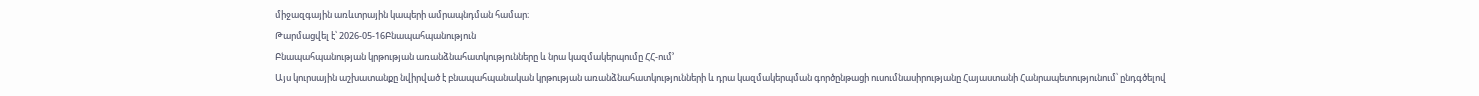միջազգային առևտրային կապերի ամրապնդման համար։
Թարմացվել է՝ 2026-05-16Բնապահպանություն
Բնապահպանության կրթության առանձնահատկությունները և նրա կազմակերպումը ՀՀ-ում՚
Այս կուրսային աշխատանքը նվիրված է բնապահպանական կրթության առանձնահատկությունների և դրա կազմակերպման գործընթացի ուսումնասիրությանը Հայաստանի Հանրապետությունում՝ ընդգծելով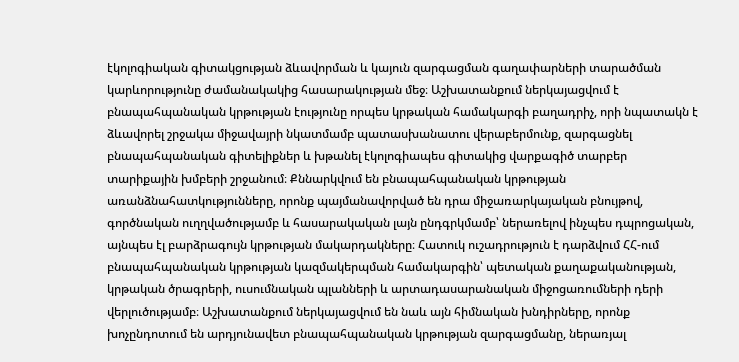էկոլոգիական գիտակցության ձևավորման և կայուն զարգացման գաղափարների տարածման կարևորությունը ժամանակակից հասարակության մեջ։ Աշխատանքում ներկայացվում է բնապահպանական կրթության էությունը որպես կրթական համակարգի բաղադրիչ, որի նպատակն է ձևավորել շրջակա միջավայրի նկատմամբ պատասխանատու վերաբերմունք, զարգացնել բնապահպանական գիտելիքներ և խթանել էկոլոգիապես գիտակից վարքագիծ տարբեր տարիքային խմբերի շրջանում։ Քննարկվում են բնապահպանական կրթության առանձնահատկությունները, որոնք պայմանավորված են դրա միջառարկայական բնույթով, գործնական ուղղվածությամբ և հասարակական լայն ընդգրկմամբ՝ ներառելով ինչպես դպրոցական, այնպես էլ բարձրագույն կրթության մակարդակները։ Հատուկ ուշադրություն է դարձվում ՀՀ-ում բնապահպանական կրթության կազմակերպման համակարգին՝ պետական քաղաքականության, կրթական ծրագրերի, ուսումնական պլանների և արտադասարանական միջոցառումների դերի վերլուծությամբ։ Աշխատանքում ներկայացվում են նաև այն հիմնական խնդիրները, որոնք խոչընդոտում են արդյունավետ բնապահպանական կրթության զարգացմանը, ներառյալ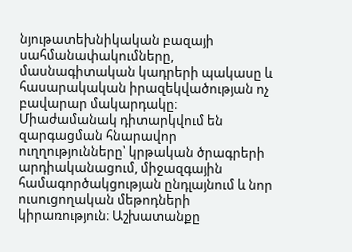նյութատեխնիկական բազայի սահմանափակումները, մասնագիտական կադրերի պակասը և հասարակական իրազեկվածության ոչ բավարար մակարդակը։ Միաժամանակ դիտարկվում են զարգացման հնարավոր ուղղությունները՝ կրթական ծրագրերի արդիականացում, միջազգային համագործակցության ընդլայնում և նոր ուսուցողական մեթոդների կիրառություն։ Աշխատանքը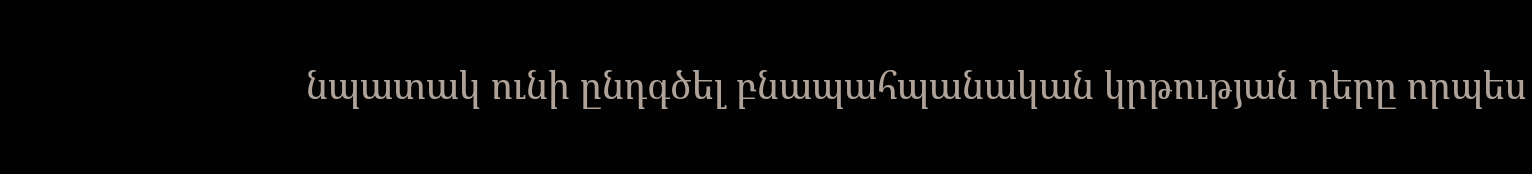նպատակ ունի ընդգծել բնապահպանական կրթության դերը որպես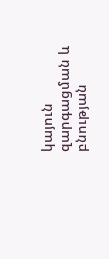կայուն զարգացման և բնության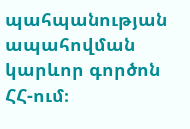պահպանության ապահովման կարևոր գործոն ՀՀ-ում։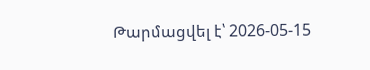Թարմացվել է՝ 2026-05-15